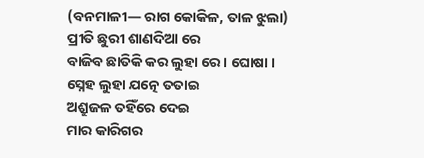(ବନମାଳୀ— ରାଗ କୋକିଳ, ତାଳ ଝୁଲା)
ପ୍ରୀତି ଛୁରୀ ଶାଣଦିଆ ରେ
ବାଜିବ ଛାତିକି କର ଲୁହା ରେ । ଘୋଷା ।
ସ୍ନେହ ଲୁହା ଯତ୍ନେ ତତାଇ
ଅଶ୍ରୁଜଳ ତହିଁରେ ଦେଇ
ମାର କାରିଗର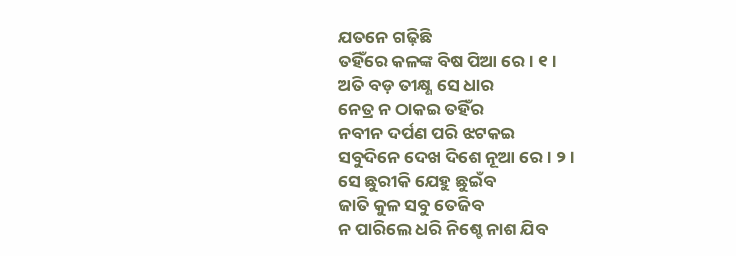ଯତନେ ଗଢ଼ିଛି
ତହିଁରେ କଳଙ୍କ ବିଷ ପିଆ ରେ । ୧ ।
ଅତି ବଡ଼ ତୀକ୍ଷ୍ଣ ସେ ଧାର
ନେତ୍ର ନ ଠାକଇ ତହିଁର
ନବୀନ ଦର୍ପଣ ପରି ଝଟକଇ
ସବୁଦିନେ ଦେଖ ଦିଶେ ନୂଆ ରେ । ୨ ।
ସେ ଛୁରୀକି ଯେହୁ ଛୁଇଁବ
ଜାତି କୁଳ ସବୁ ତେଜିବ
ନ ପାରିଲେ ଧରି ନିଶ୍ଚେ ନାଶ ଯିବ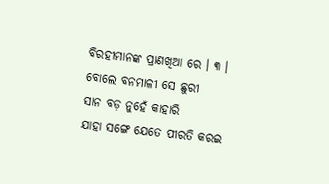ବିରହୀମାନଙ୍କ ପ୍ରାଣଖିଆ ରେ । ୩ ।
ବୋଲେ ବନମାଳୀ ସେ ଛୁରୀ
ସାନ ବଡ଼ ନୁହେଁ କାହାରି
ଯାହା ସଙ୍ଗେ ଯେତେ ପୀରତି କରଇ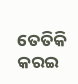ତେତିକି କରଇ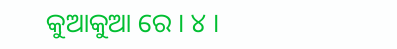କୁଆକୁଆ ରେ । ୪ ।